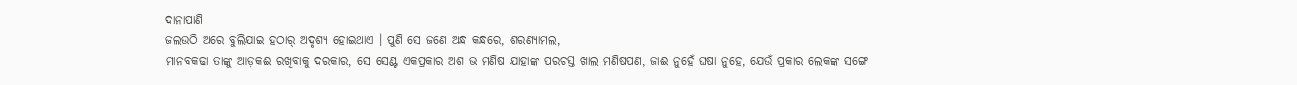ଦାନାପାଣି
ଜଲଉଠି ଅରେ ବୁଲିଯାଇ ହଠାର୍ ଅଦୃଶ୍ୟ ହୋଇଥାଏ । ପୁଣି ସେ ଜଣେ ଅନ୍ଧ କନ୍ଧରେ, ଶରଣ୍ୟାମଲ,
ମାନବକଢା ତାଙ୍କୁ ଆଡ଼କଈ ରଖିବାକୁ ଦରକାର, ସେ ସେଣ୍ଟ ଏକପ୍ରକାର ଅଶ ଭ ମଣିଷ ଯାହାଙ୍କ ପରଚସ୍ତ ଖାଲ ମଣିଷପଣ, ଜାଈ ନୁହେଁ ଘଷା ନୁହେ, ଯେଉଁ ପ୍ରକାର ଲେକଙ୍କ ସଙ୍ଗେ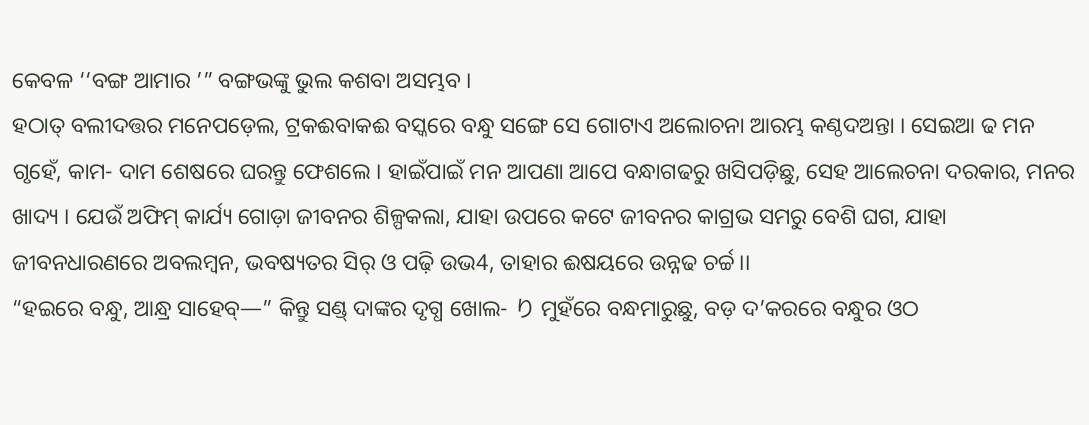କେବଳ ‘‘ବଙ୍ଗ ଆମାର ’” ବଙ୍ଗଭଙ୍କୁ ଭୁଲ କଶବା ଅସମ୍ଭବ ।
ହଠାତ୍ ବଲୀଦତ୍ତର ମନେପଡ଼େଲ, ଟ୍ରକଈବାକଈ ବସ୍କରେ ବନ୍ଧୁ ସଙ୍ଗେ ସେ ଗୋଟାଏ ଅଲୋଚନା ଆରମ୍ଭ କଣ୍ଠଦଅନ୍ତା । ସେଇଆ ଢ ମନ ଗୃହେଁ, କାମ- ଦାମ ଶେଷରେ ଘରନ୍ତୁ ଫେଶଲେ । ହାଇଁପାଇଁ ମନ ଆପଣା ଆପେ ବନ୍ଧାଗଢରୁ ଖସିପଡ଼ିଛୁ, ସେହ ଆଲେଚନା ଦରକାର, ମନର ଖାଦ୍ୟ । ଯେଉଁ ଅଫିମ୍ କାର୍ଯ୍ୟ ଗୋଡ଼ା ଜୀବନର ଶିଳ୍ପକଲା, ଯାହା ଉପରେ କଟେ ଜୀବନର କାଗ୍ରଭ ସମରୁ ବେଶି ଘଗ, ଯାହା ଜୀବନଧାରଣରେ ଅବଲମ୍ବନ, ଭବଷ୍ୟତର ସିର୍ ଓ ପଢ଼ି ଉଭ4, ତାହାର ଈଷୟରେ ଉନ୍ନଢ ଚର୍ଚ୍ଚ।।
“ହଇରେ ବନ୍ଧୁ, ଆନ୍ଧ୍ର ସାହେବ୍—” କିନ୍ତୁ ସଣ୍ଡ୍ ଦାଙ୍କର ଦୃଗ୍ଧ ଖୋଲ- り ମୁହଁରେ ବନ୍ଧମାରୁଛୁ, ବଡ଼ ଦ’କରରେ ବନ୍ଧୁର ଓଠ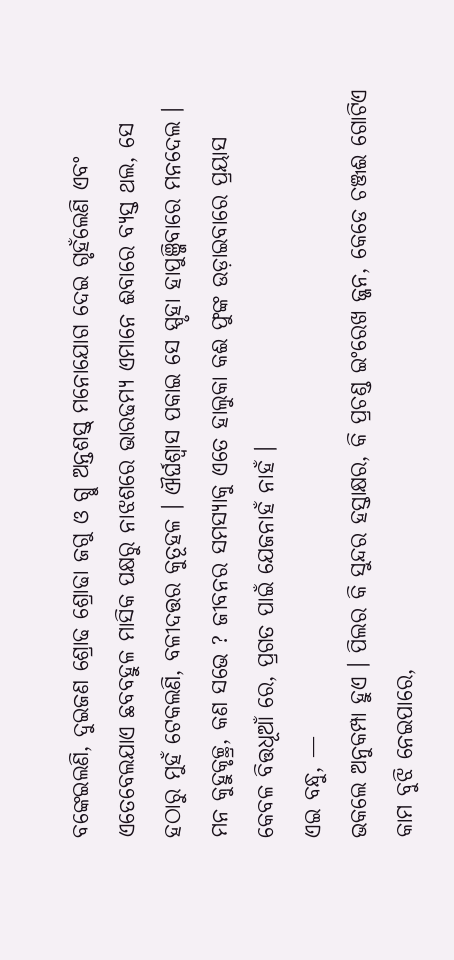ବଙ୍କେଇଲଣି, ଦୁଇଜଣ ଶ୍ରୋଢ ଶ୍ରୋଢା ଜଗୁ ଓ ଗ୍ଧୁ ଅନ୍ତଶସ୍ତ୍ ମନୋଯୋଗ ଦେଇ ଗୃହଁଲେଣି ଏବଂ ଏତେବେଲଯାଏ ଛବବହୁଳ ମାସିକ ପକ୍ଷରୁ ନାଝଶରେ ଭାରଢମ୍ୟ ଏମାନେ ଈବାରେ ବ୍ୟସ୍ତ ଥଲ, ସେ ହଠାରୁ ମୁହଁ ଟେକଲଣି, ବଳୀଦତ୍ତର କୁତୂହଳ । ଐର୍ଘଶ୍ବାସ ପକାଇ ସେ ସ୍ପୃହା ହାପୁଞ୍ଜିବାରେ ମନଦେଲ । ମନ କୁହୁକୃଚ୍ଛ୍ର, କଣ ସଭେ ? ଜୀବନର ସମସ୍ୟାକୁ ଏତେ ହାଲୁକା କଈ ଫୁଙ୍କ ଉଡ଼ାଇବାରେ ପ୍ରୟାସ କେବଳ ବିତ୍ତଧୂଆଁ ରେ, ପ୍ରଗତ ପାଇଁ ଯେଜନାହଁ ନାହଁ ।
ଏଇ ବନ୍ଧୁ, —
ଭକଲେ ଅନୁକମ୍ପା ହୁଏ । ପିଲର କି ସୁନ୍ଦର ହସ୍ତାକ୍ଷର, କି ପ୍ରଚଣ୍ଡ ଇଂରେଖ ଜ୍ଜନ, କେଡେ ଚଞ୍ଜଈ ଗୋଟିଏ କାମ ବୁଝି ନେଇପାରେ,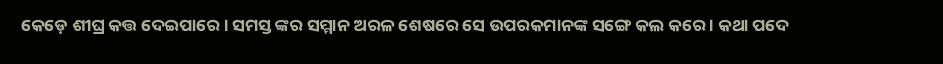କେଡ଼େ ଶୀଘ୍ର କତ୍ତ ଦେଇପାରେ । ସମସ୍ତ ଙ୍କର ସମ୍ମାନ ଅରଳ ଶେଷରେ ସେ ଉପରକମାନଙ୍କ ସଙ୍ଗେ କଲ କରେ । କଥା ପଦେ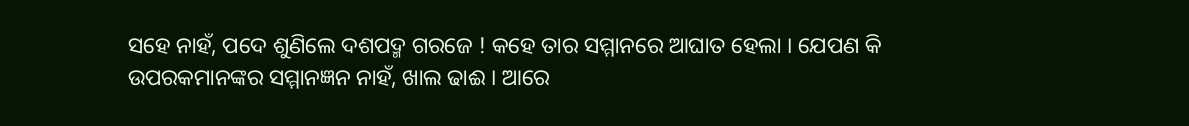ସହେ ନାହଁ, ପଦେ ଶୁଣିଲେ ଦଶପଦ୍ମ ଗରଜେ ! କହେ ତାର ସମ୍ମାନରେ ଆଘାତ ହେଲା । ଯେପଣ କି ଉପରକମାନଙ୍କର ସମ୍ମାନଜ୍ଞନ ନାହଁ, ଖାଲ ଢାଈ । ଆରେ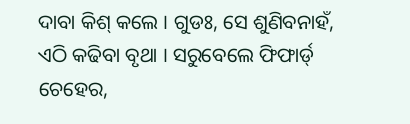ଦାବା କିଶ୍ କଲେ । ଗୁଡଃ, ସେ ଶୁଣିବନାହଁ, ଏଠି କଢିବା ବୃଥା । ସରୁବେଲେ ଫିଫାର୍ଡ୍ ଚେହେର,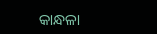କାନ୍ଧଳା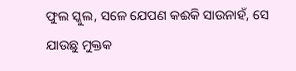ଫୁଲ ସ୍କୁଲ, ସଳେ ଯେପଣ କଈକି ସାଉନାହଁ, ସେ ଯାଉଛୁ ମୁକ୍ତକ